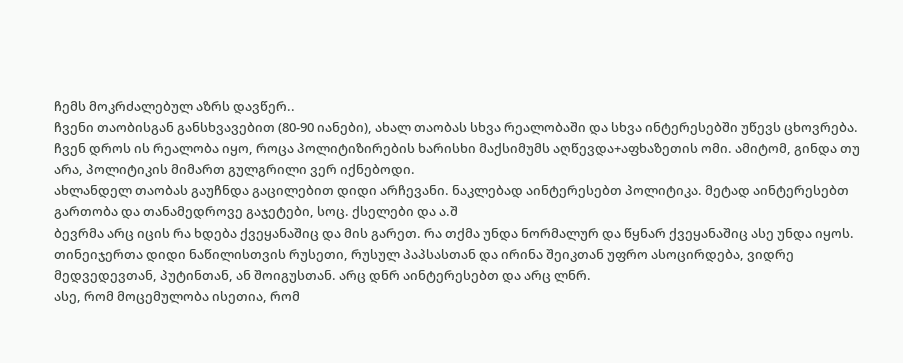ჩემს მოკრძალებულ აზრს დავწერ..
ჩვენი თაობისგან განსხვავებით (80-90 იანები), ახალ თაობას სხვა რეალობაში და სხვა ინტერესებში უწევს ცხოვრება.
ჩვენ დროს ის რეალობა იყო, როცა პოლიტიზირების ხარისხი მაქსიმუმს აღწევდა+აფხაზეთის ომი. ამიტომ, გინდა თუ არა, პოლიტიკის მიმართ გულგრილი ვერ იქნებოდი.
ახლანდელ თაობას გაუჩნდა გაცილებით დიდი არჩევანი. ნაკლებად აინტერესებთ პოლიტიკა. მეტად აინტერესებთ გართობა და თანამედროვე გაჯეტები, სოც. ქსელები და ა.შ
ბევრმა არც იცის რა ხდება ქვეყანაშიც და მის გარეთ. რა თქმა უნდა ნორმალურ და წყნარ ქვეყანაშიც ასე უნდა იყოს.
თინეიჯერთა დიდი ნაწილისთვის რუსეთი, რუსულ პაპსასთან და ირინა შეიკთან უფრო ასოცირდება, ვიდრე მედვედევთან, პუტინთან, ან შოიგუსთან. არც დნრ აინტერესებთ და არც ლნრ.
ასე, რომ მოცემულობა ისეთია, რომ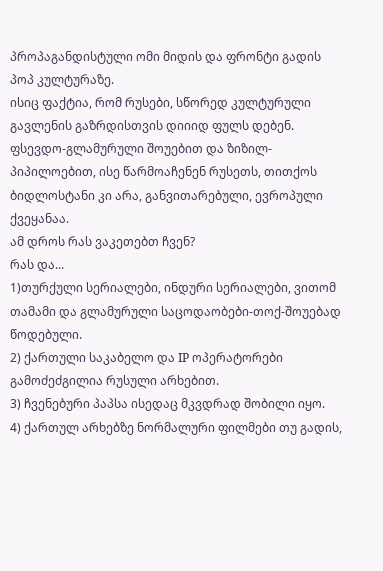პროპაგანდისტული ომი მიდის და ფრონტი გადის პოპ კულტურაზე.
ისიც ფაქტია, რომ რუსები, სწორედ კულტურული გავლენის გაზრდისთვის დიიიდ ფულს დებენ. ფსევდო-გლამურული შოუებით და ზიზილ-პიპილოებით, ისე წარმოაჩენენ რუსეთს, თითქოს ბიდლოსტანი კი არა, განვითარებული, ევროპული ქვეყანაა.
ამ დროს რას ვაკეთებთ ჩვენ?
რას და...
1)თურქული სერიალები, ინდური სერიალები, ვითომ თამამი და გლამურული საცოდაობები-თოქ-შოუებად წოდებული.
2) ქართული საკაბელო და IP ოპერატორები გამოძეძგილია რუსული არხებით.
3) ჩვენებური პაპსა ისედაც მკვდრად შობილი იყო.
4) ქართულ არხებზე ნორმალური ფილმები თუ გადის,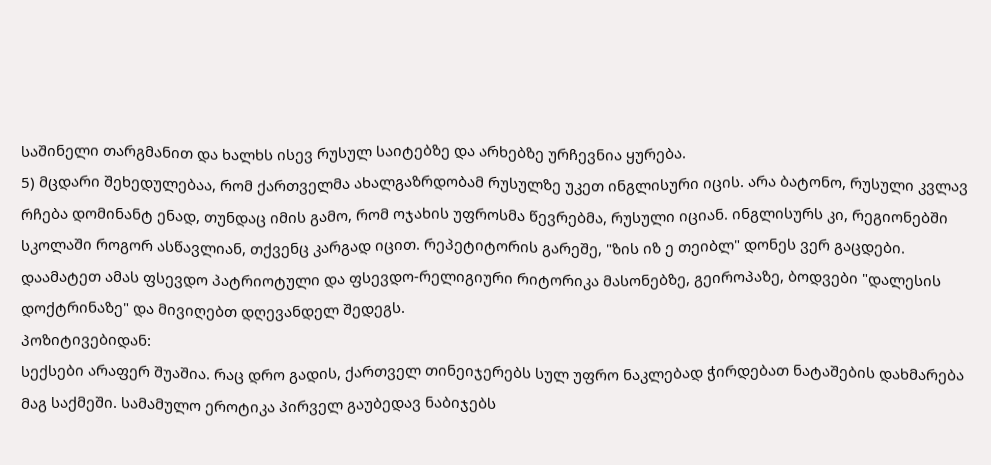საშინელი თარგმანით და ხალხს ისევ რუსულ საიტებზე და არხებზე ურჩევნია ყურება.
5) მცდარი შეხედულებაა, რომ ქართველმა ახალგაზრდობამ რუსულზე უკეთ ინგლისური იცის. არა ბატონო, რუსული კვლავ რჩება დომინანტ ენად, თუნდაც იმის გამო, რომ ოჯახის უფროსმა წევრებმა, რუსული იციან. ინგლისურს კი, რეგიონებში სკოლაში როგორ ასწავლიან, თქვენც კარგად იცით. რეპეტიტორის გარეშე, "ზის იზ ე თეიბლ" დონეს ვერ გაცდები.
დაამატეთ ამას ფსევდო პატრიოტული და ფსევდო-რელიგიური რიტორიკა მასონებზე, გეიროპაზე, ბოდვები "დალესის დოქტრინაზე" და მივიღებთ დღევანდელ შედეგს.
პოზიტივებიდან:
სექსები არაფერ შუაშია. რაც დრო გადის, ქართველ თინეიჯერებს სულ უფრო ნაკლებად ჭირდებათ ნატაშების დახმარება მაგ საქმეში. სამამულო ეროტიკა პირველ გაუბედავ ნაბიჯებს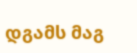დგამს მაგ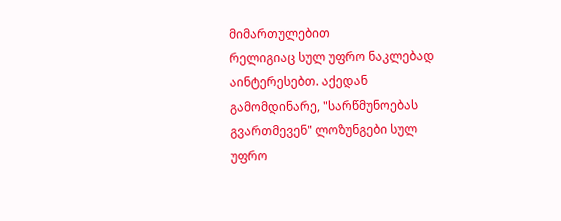მიმართულებით
რელიგიაც სულ უფრო ნაკლებად აინტერესებთ. აქედან გამომდინარე, "სარწმუნოებას გვართმევენ" ლოზუნგები სულ უფრო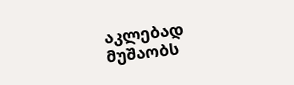აკლებად მუშაობს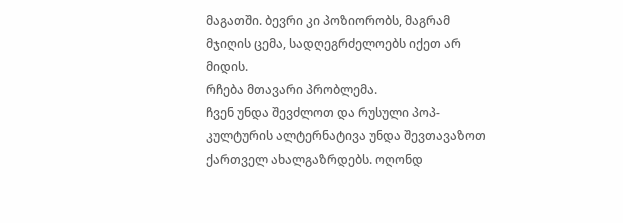მაგათში. ბევრი კი პოზიორობს, მაგრამ მჯიღის ცემა, სადღეგრძელოებს იქეთ არ მიდის.
რჩება მთავარი პრობლემა.
ჩვენ უნდა შევძლოთ და რუსული პოპ-კულტურის ალტერნატივა უნდა შევთავაზოთ ქართველ ახალგაზრდებს. ოღონდ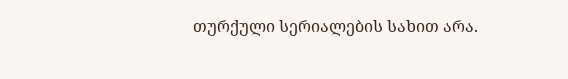თურქული სერიალების სახით არა.